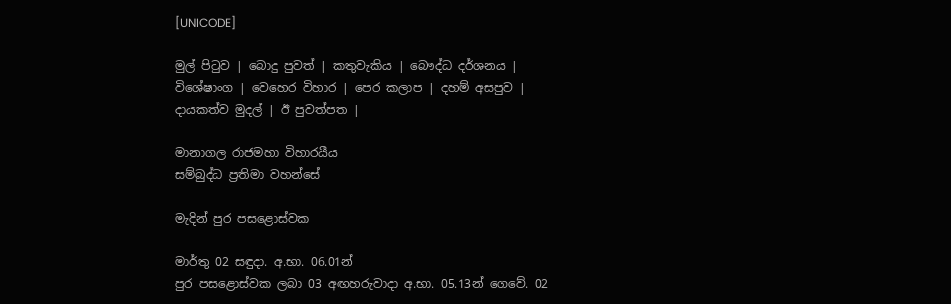[UNICODE]

මුල් පිටුව | බොදු පුවත් | කතුවැකිය | බෞද්ධ දර්ශනය | විශේෂාංග | වෙහෙර විහාර | පෙර කලාප | දහම් අසපුව | දායකත්ව මුදල් | ඊ පුවත්පත |

මානාගල රාජමහා විහාරයීය
සම්බුද්ධ ප්‍රතිමා වහන්සේ

මැදින් පුර පසළොස්වක

මාර්තු 02 සඳුදා. අ.භා. 06.01න්
පුර පසළොස්වක ලබා 03 අඟහරුවාදා අ.භා. 05.13න් ගෙවේ. 02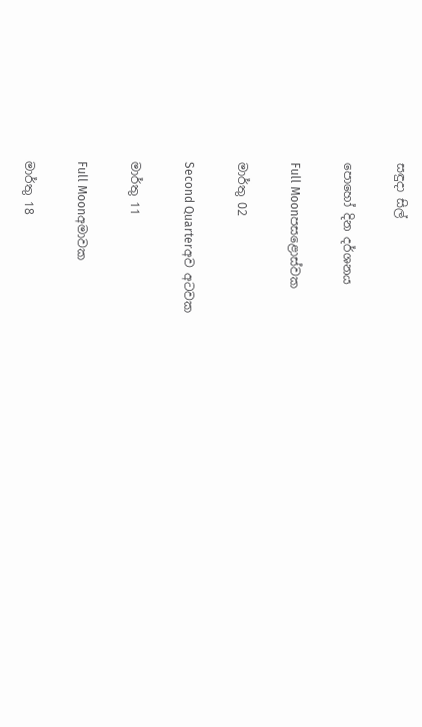සඳුදා සිල්

පොහෝ දින දර්ශනය

Full Moonපසළොස්වක

මාර්තු 02

Second Quarterඅව අටවක

මාර්තු 11

Full Moonඅමාවක

මාර්තු 18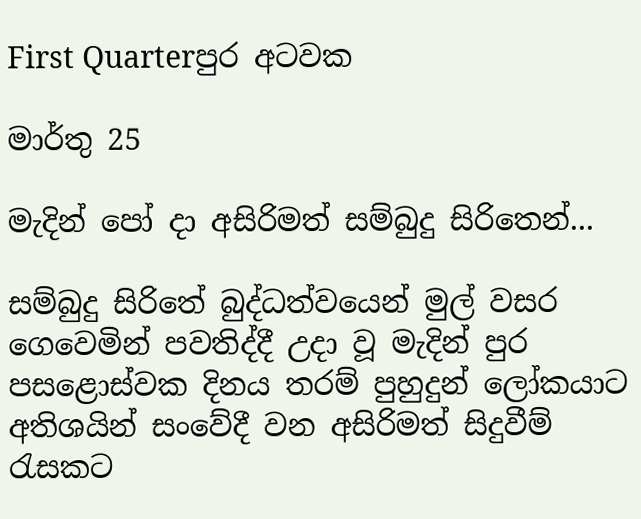First Quarterපුර අටවක

මාර්තු 25

මැදින් පෝ දා අසිරිමත් සම්බුදු සිරි‍තෙන්...

සම්බුදු සිරිතේ බුද්ධත්වයෙන් මුල් වසර ගෙවෙමින් පවතිද්දී උදා වූ මැදින් පුර පසළොස්වක දිනය තරම් පුහුදුන් ලෝකයාට අතිශයින් සංවේදී වන අසිරිමත් සිදුවීම් රැසකට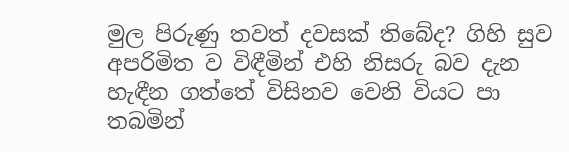මුල පිරුණු තවත් දවසක් තිබේද? ගිහි සුව අපරිමිත ව විඳීමින් එහි නිසරු බව දැන හැඳීන ගත්තේ විසිනව වෙනි වියට පා තබමින්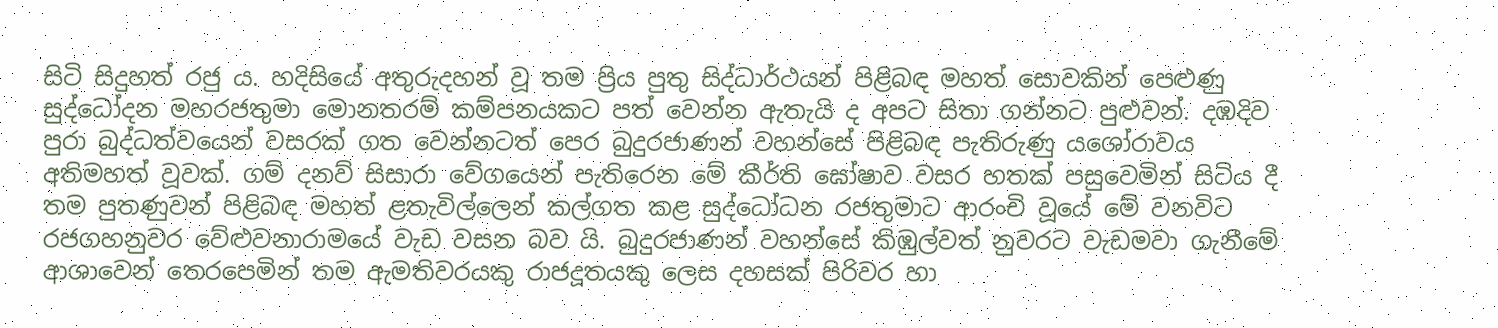සිටි සිදුහත් රජු ය. හදිසියේ අතුරුදහන් වූ තම ප්‍රිය පුතු සිද්ධාර්ථයන් පිළිබඳ මහත් සොවකින් පෙළුණු සුද්ධෝදන මහරජතුමා මොනතරම් කම්පනයකට පත් වෙන්න ඇතැයි ද අපට සිතා ගන්නට පුළුවන්. දඹදිව පුරා බුද්ධත්වයෙන් වසරක් ගත වෙන්නටත් පෙර බුදුරජාණන් වහන්සේ පිළිබඳ පැතිරුණු යශෝරාවය අතිමහත් වූවක්. ගම් දනව් සිසාරා වේගයෙන් පැතිරෙන මේ කීර්ති ඝෝෂාව වසර හතක් පසුවෙමින් සිටිය දී තම පුතණුවන් පිළිබඳ මහත් ළතැවිල්ලෙන් කල්ගත කළ සුද්ධෝධන රජතුමාට ආරංචි වූයේ මේ වනවිට රජගහනුවර වේළුවනාරාමයේ වැඩ වසන බව යි. බුදුරජාණන් වහන්සේ කිඹුල්වත් නුවරට වැඩමවා ගැනීමේ ආශාවෙන් තෙරපෙමින් තම ඇමතිවරයකු රාජදූතයකු ලෙස දහසක් පිරිවර හා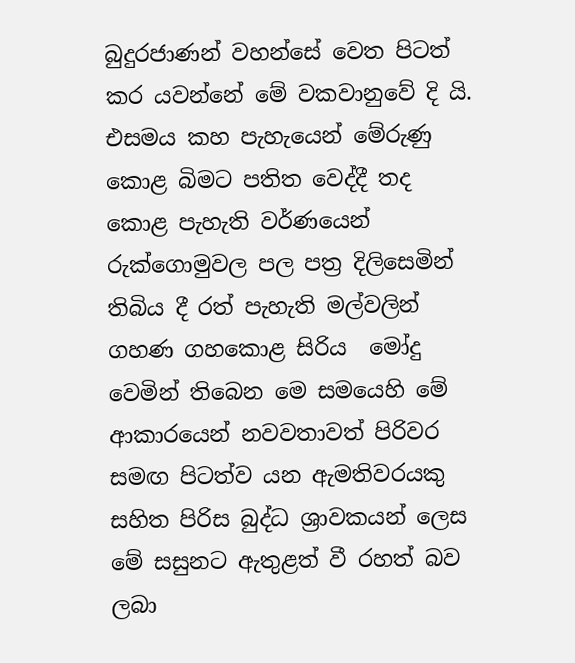බුදුරජාණන් වහන්සේ වෙත පිටත් කර යවන්නේ මේ වකවානුවේ දි යි. එසමය කහ පැහැයෙන් මේරුණු කොළ බිමට පතිත වෙද්දී තද කොළ පැහැති වර්ණයෙන් රුක්ගොමුවල පල පත්‍ර දිලිසෙමින් තිබිය දී රත් පැහැති මල්වලින් ගහණ ගහකොළ සිරිය  මෝදු වෙමින් තිබෙන මෙ සමයෙහි මේ ආකාරයෙන් නවවතාවත් පිරිවර සමඟ පිටත්ව යන ඇමතිවරයකු සහිත පිරිස බුද්ධ ශ්‍රාවකයන් ලෙස මේ සසුනට ඇතුළත් වී රහත් බව ලබා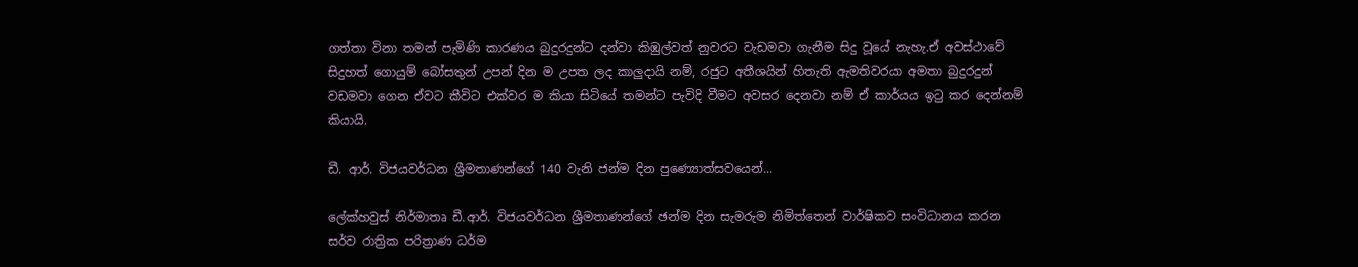ගත්තා විනා තමන් පැමිණි කාරණය බුදුරදුන්ට දන්වා කිඹුල්වත් නුවරට වැඩමවා ගැනීම සිදු වූයේ නැහැ.ඒ අවස්ථාවේ සිදුහත් ගොයුම් බෝසතුන් උපන් දින ම උපත ලද කාලුදායි නම්, රජුට අතීශයින් හිතැති ඇමතිවරයා අමතා බුදුරදුන් වඩමවා ගෙන ඒවට කීවිට එක්වර ම කියා සිටියේ තමන්ට පැවිදි වීමට අවසර දෙනවා නම් ඒ කාර්යය ඉටු කර දෙන්නම් කියායි.

ඩී. ආර්. විජයවර්ධන ශ්‍රීමතාණන්ගේ 140 වැනි ජන්ම දින පුණ්‍යොත්සවයෙන්...

ලේක්හවුස් නිර්මාතෘ ඩී.ආර්. විජයවර්ධන ශ්‍රීමතාණන්ගේ ඡන්ම දින සැමරුම නිමිත්තෙන් වාර්ෂිකව සංවිධානය කරන සර්ව රාත්‍රික පරිත්‍රාණ ධර්ම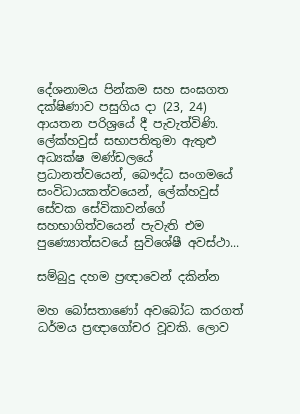දේශනාමය පින්කම සහ සංඝගත දක්ෂිණාව පසුගිය දා (23, 24) ආයතන පරිශ්‍රයේ දී පැවැත්විණි. ලේක්හවුස් සභාපතිතුමා ඇතුළු අධ්‍යක්ෂ මණ්ඩලයේ ප්‍රධානත්වයෙන්, බෞද්ධ සංගමයේ සංවිධායකත්වයෙන්, ලේක්හවුස් සේවක සේවිකාවන්ගේ සහභාගිත්වයෙන් පැවැති එම පුණ්‍යොත්සවයේ සුවිශේෂී අවස්ථා...

සම්බුදු දහම ප්‍රඥාවෙන් දකින්න

මහ බෝසතාණෝ අවබෝධ කරගත් ධර්මය ප්‍රඥාගෝචර වූවකි. ලොව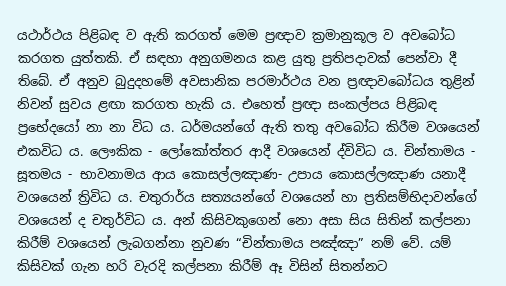යථාර්ථය පිළිබඳ ව ඇති කරගත් මෙම ප්‍රඥාව ක්‍රමානුකූල ව අවබෝධ කරගත යුත්තකි. ඒ සඳහා අනුගමනය කළ යුතු ප්‍රතිපදාවක් පෙන්වා දී තිබේ. ඒ අනුව බුදුදහමේ අවසානික පරමාර්ථය වන ප්‍රඥාවබෝධය තුළින් නිවන් සුවය ළඟා කරගත හැකි ය. එහෙත් ප්‍රඥා සංකල්පය පිළිබඳ ප්‍රභේදයෝ නා නා විධ ය. ධර්මයන්ගේ ඇති තතු අවබෝධ කිරීම වශයෙන් එකවිධ ය. ලෞකික - ලෝකෝත්තර ආදී වශයෙන් ද්විවිධ ය. චින්තාමය - සූතමය - භාවනාමය ආය කොසල්ලඤාණ- උපාය කොසල්ලඤාණ යනාදී වශයෙන් ත්‍රිවිධ ය. චතුරාර්ය සත්‍යයන්ගේ වශයෙන් හා ප්‍රතිසම්භිදාවන්ගේ වශයෙන් ද චතුර්විධ ය. අන් කිසිවකුගෙන් නො අසා සිය සිතින් කල්පනා කිරීම් වශයෙන් ලැබගන්නා නුවණ “චින්තාමය පඤ්ඤා” නම් වේ. යම් කිසිවක් ගැන හරි වැරදි කල්පනා කිරීම් ඈ විසින් සිතන්නට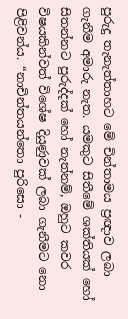පුරුදු තැනැත්තාහට මේ චින්තාමය ප්‍රඥාව ලබා ගැනීම අමාරු නැත. යමකුට සිතීමේ ශක්තියක් හෝ සිතන්නට පුරුද්දක් හෝ නැත්නම්, ඔහුට කවර විෂයකින්වත් විශේෂ දියුණුවක් ලබා ගැනීමට නො පිළිවන්ය. “නාචින්තයන්තො පුරිසො -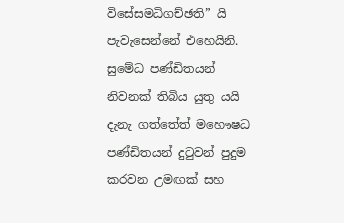විසේසමධිගච්ඡති” යි පැවැසෙන්නේ එහෙයිනි. සුමේධ පණ්ඩිතයන් නිවනක් තිබිය යුතු යයි දැනැ ගත්තේත් මහෞෂධ පණ්ඩිතයන් දුටුවන් පුදුම කරවන උමඟක් සහ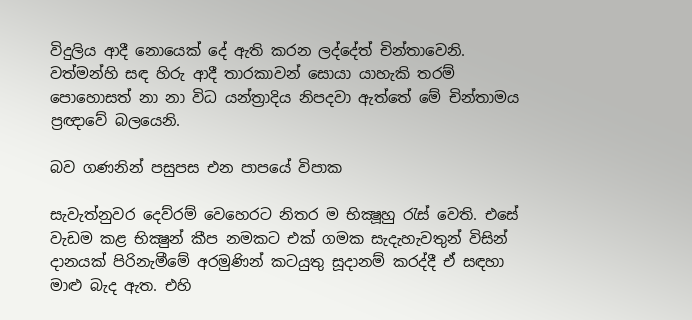විදුලිය ආදී නොයෙක් දේ ඇති කරන ලද්දේත් චින්තාවෙනි. වත්මන්හි සඳ හිරු ආදී තාරකාවන් සොයා යාහැකි තරම් පොහොසත් නා නා විධ යන්ත්‍රාදිය නිපදවා ඇත්තේ මේ චින්තාමය ප්‍රඥාවේ බලයෙනි.

බව ගණනින් පසුපස එන පාපයේ විපාක

සැවැත්නුවර දෙව්රම් වෙහෙරට නිතර ම භික්‍ෂූහු රැස් වෙති. එසේ වැඩම කළ භික්‍ෂුන් කීප නමකට එක් ගමක සැදැහැවතුන් විසින් දානයක් පිරිනැමීමේ අරමුණින් කටයුතු සූදානම් කරද්දී ඒ සඳහා මාළු බැද ඇත. එහි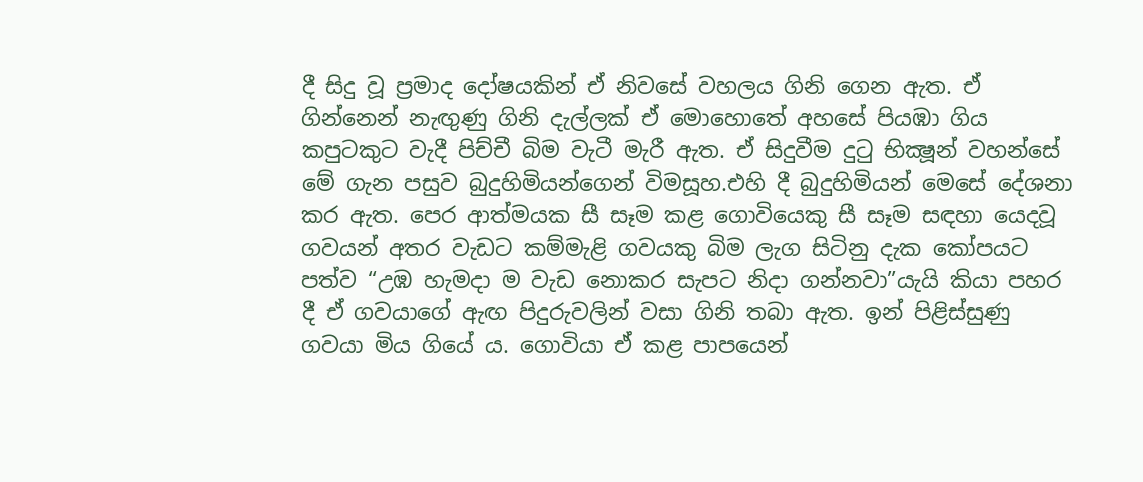දී සිදු වූ ප්‍රමාද දෝෂයකින් ඒ නිවසේ වහලය ගිනි ගෙන ඇත. ඒ ගින්නෙන් නැඟුණු ගිනි දැල්ලක් ඒ මොහොතේ අහසේ පියඹා ගිය කපුටකුට වැදී පිච්චී බිම වැටී මැරී ඇත. ඒ සිදුවීම දුටු භික්‍ෂූන් වහන්සේ මේ ගැන පසුව බුදුහිමියන්ගෙන් විමසූහ.එහි දී බුදුහිමියන් මෙසේ දේශනා කර ඇත. පෙර ආත්මයක සී සෑම කළ ගොවියෙකු සී සෑම සඳහා යෙදවූ ගවයන් අතර වැඩට කම්මැළි ගවයකු බිම ලැග සිටිනු දැක කෝපයට පත්ව “උඹ හැමදා ම වැඩ නොකර සැපට නිදා ගන්නවා”යැයි කියා පහර දී ඒ ගවයාගේ ඇඟ පිදුරුවලින් වසා ගිනි තබා ඇත. ඉන් පිළිස්සුණු ගවයා මිය ගියේ ය. ගොවියා ඒ කළ පාපයෙන්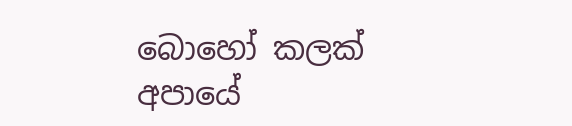බොහෝ කලක් අපායේ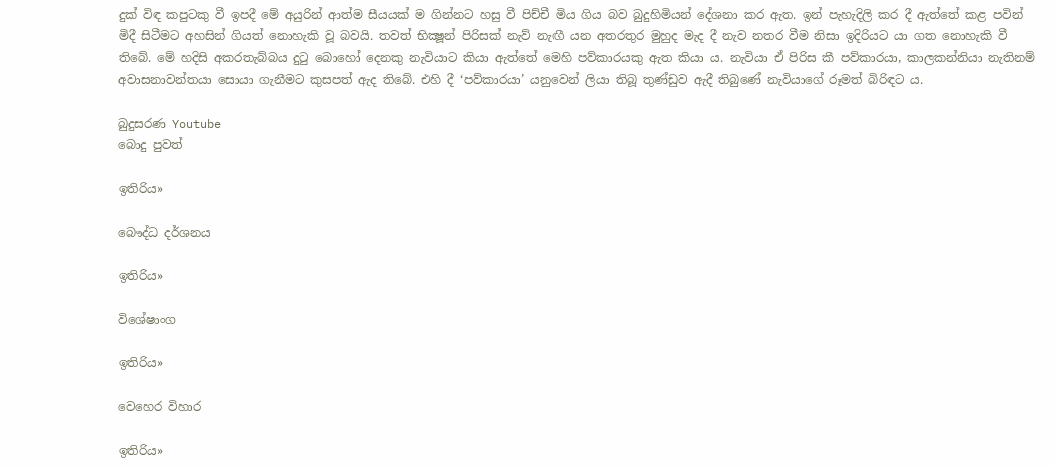දුක් විඳ කපුටකු වී ඉපදී මේ අයුරින් ආත්ම සීයයක් ම ගින්නට හසු වී පිච්චී මිය ගිය බව බුදුහිමියන් දේශනා කර ඇත. ඉන් පැහැදිලි කර දී ඇත්තේ කළ පවින් මිදී සිටීමට අහසින් ගියත් නොහැකි වූ බවයි. තවත් භික්‍ෂූන් පිරිසක් නැව් නැඟී යන අතරතුර මුහුද මැද දී නැව නතර වීම නිසා ඉදිරියට යා ගත නොහැකි වී තිබේ. මේ හදිසි අකරතැබ්බය දුටු බොහෝ දෙනකු නැවියාට කියා ඇත්තේ මෙහි පව්කාරයකු ඇත කියා ය. නැවියා ඒ පිරිස කී පව්කාරයා, කාලකන්නියා නැතිනම් අවාසනාවන්තයා සොයා ගැනීමට කුසපත් ඇද තිබේ. එහි දී ‘පව්කාරයා’ යනුවෙන් ලියා තිබූ තුණ්ඩුව ඇදී තිබුණේ නැවියාගේ රූමත් බිරිඳට ය.

බුදුසරණ Youtube
බොදු පුවත්

ඉතිරිය»

බෞද්ධ දර්ශනය

ඉතිරිය»

විශේෂාංග

ඉතිරිය»

වෙහෙර විහාර

ඉතිරිය»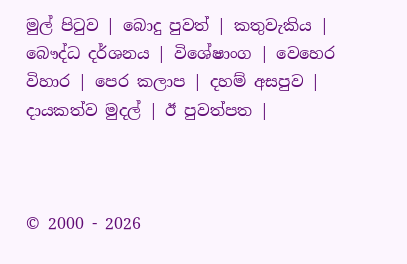මුල් පිටුව | බොදු පුවත් | කතුවැකිය | බෞද්ධ දර්ශනය | විශේෂාංග | වෙහෙර විහාර | පෙර කලාප | දහම් අසපුව | දායකත්ව මුදල් | ඊ පුවත්පත |



© 2000 - 2026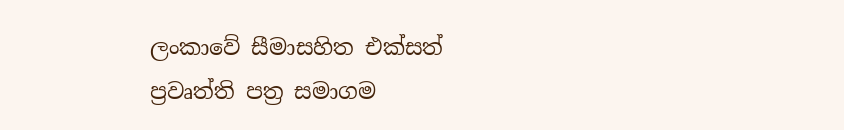ලංකාවේ සීමාසහිත එක්සත් ප්‍රවෘත්ති පත්‍ර සමාගම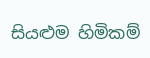සියළුම හිමිකම්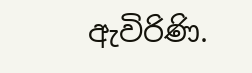ඇවිරිණි.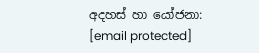අදහස් හා යෝජනා: [email protected]